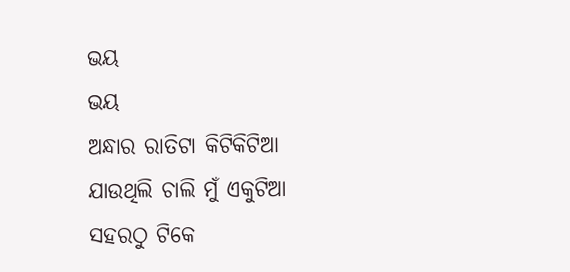ଭୟ
ଭୟ
ଅନ୍ଧାର ରାତିଟା କିଟିକିଟିଆ
ଯାଉଥିଲି ଚାଲି ମୁଁ ଏକୁଟିଆ
ସହରଠୁ ଟିକେ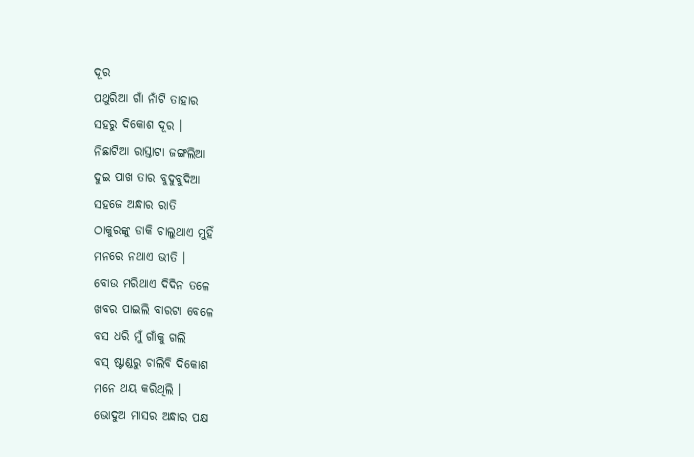ଦୂର
ପଥୁରିଆ ଗାଁ ନାଁଟି ତାହାର
ସହରୁ ଦିକୋଶ ଦୂର ।
ନିଛାଟିଆ ରାସ୍ତାଟା ଜଙ୍ଗଲିଆ
ଦୁଇ ପାଖ ତାର ବୁଦୁବୁଦିଆ
ସହଜେ ଅନ୍ଧାର ରାତି
ଠାକୁରଙ୍କୁ ଡାକି ଚାଲୁଥାଏ ମୁହିଁ
ମନରେ ନଥାଏ ଭୀତି ।
ବୋଉ ମରିଥାଏ ଦିଦିନ ତଳେ
ଖବର ପାଇଲି ବାରଟା ବେଳେ
ବସ ଧରି ମୁଁ ଗାଁକୁ ଗଲି
ବସ୍ ଷ୍ଟାଣ୍ଡରୁ ଚାଲିବି ଦିକୋଶ
ମନେ ଥୟ କରିଥିଲି ।
ଭୋଦୁଅ ମାସର ଅନ୍ଧାର ପକ୍ଷ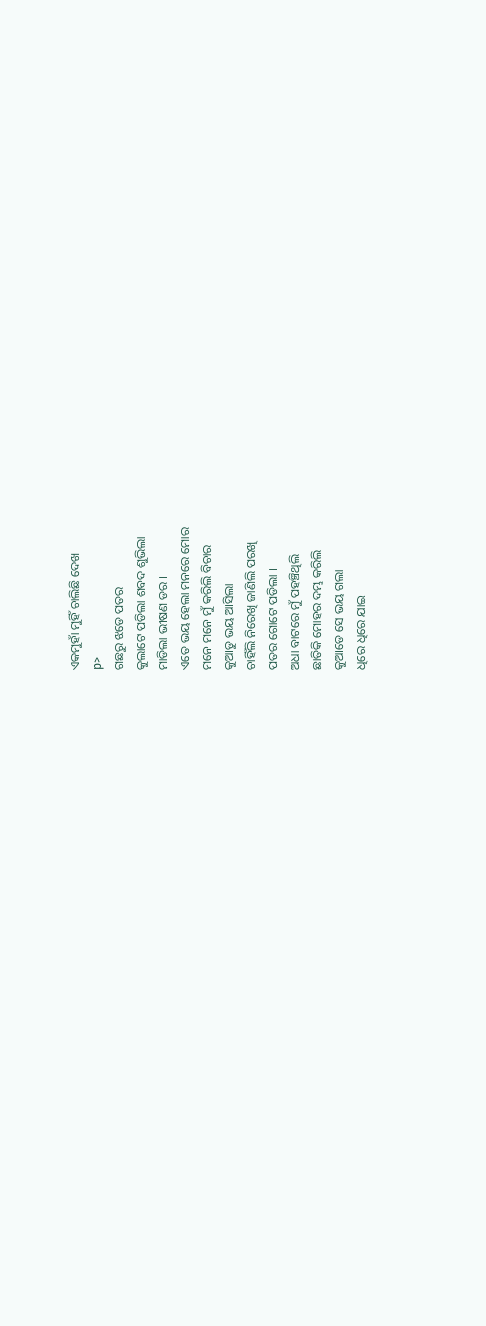ଏକମୁହାଁ ମୁହିଁ ଚାଲିଛି ଦେଖ
p>
ଗଛରୁ ଝଡେ ପତର
କୁଲାଟେ ପଡିଲା ଶବଦ ଶୁଭିଲା
ମାଡିଲା ଭୀଷଣ ଡର ।
ଏତେ ଭୟ ହେଲା ମନରେ ମୋର
ମନେ ମନେ ମୁଁ କରିଲି ବିଚାର
କୁଆଡୁ ଭୟ ଆସିଲା
ଚାହିଁଲି ନିରେଖି ଜାଣିଲି ପରଖି
ପତର ଗୋଟେ ପଡିଲା ।
ଅଧା ବାଟରେ ମୁଁ ପହଞ୍ଚିଥିଲି
ଛାତିକି ମୋହର ଦମ୍ଭ କରିଲି
କୁଆଡେ ସେ ଭୟ ଗଲା
ଧିରେ ଧିରେ ଯାଇ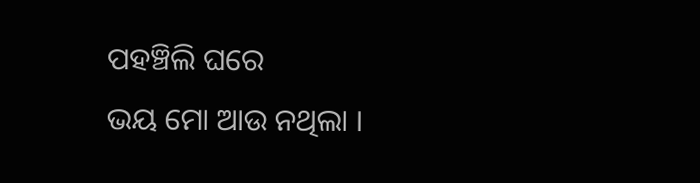ପହଞ୍ଚିଲି ଘରେ
ଭୟ ମୋ ଆଉ ନଥିଲା ।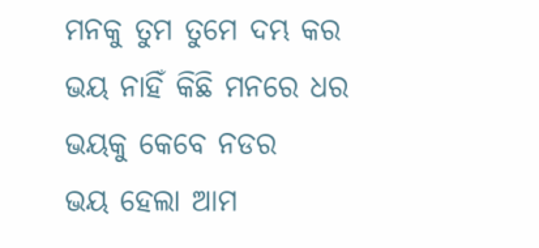ମନକୁ ତୁମ ତୁମେ ଦମ୍ଭ କର
ଭୟ ନାହିଁ କିଛି ମନରେ ଧର
ଭୟକୁ କେବେ ନଡର
ଭୟ ହେଲା ଆମ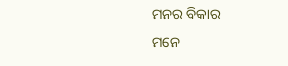ମନର ବିକାର
ମନେ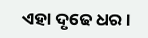ଏହା ଦୃଢେ ଧର ।